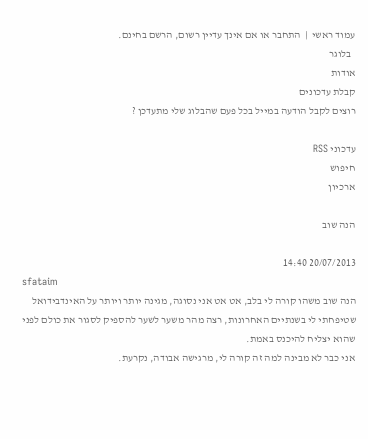עמוד ראשי  |  התחבר או אם אינך עדיין רשום, הרשם בחינם.
  בלוגר
אודות
קבלת עדכונים
רוצים לקבל הודעה במייל בכל פעם שהבלוג שלי מתעדכן ?

עדכוני RSS
חיפוש
ארכיון

הנה שוב

20/07/2013 14:40
sfataim
הנה שוב משהו קורה לי בלב, אט אט אני נסוגה, מגינה יותר ויותר על האינדבידואל שטיפחתי לי בשנתיים האחרונות, רצה מהר משער לשער להספיק לסגור את כולם לפני שהוא יצליח להיכנס באמת.
אני כבר לא מבינה למה זה קורה לי, מרגישה אבודה, נקרעת.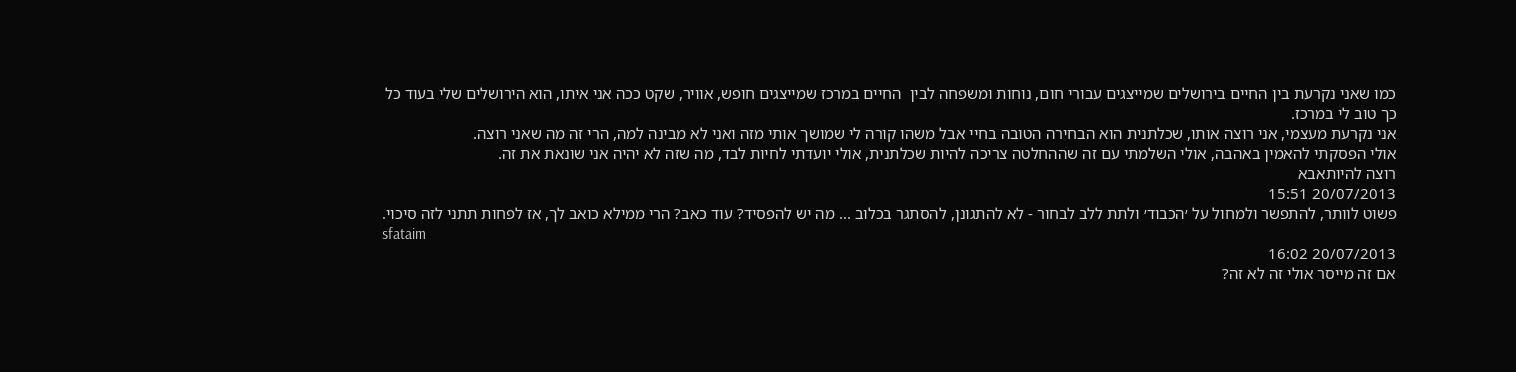כמו שאני נקרעת בין החיים בירושלים שמייצגים עבורי חום, נוחות ומשפחה לבין  החיים במרכז שמייצגים חופש, אוויר, שקט ככה אני איתו, הוא הירושלים שלי בעוד כל כך טוב לי במרכז.
אני נקרעת מעצמי, אני רוצה אותו, שכלתנית הוא הבחירה הטובה בחיי אבל משהו קורה לי שמושך אותי מזה ואני לא מבינה למה, הרי זה מה שאני רוצה.
אולי הפסקתי להאמין באהבה, אולי השלמתי עם זה שההחלטה צריכה להיות שכלתנית, אולי יועדתי לחיות לבד, מה שזה לא יהיה אני שונאת את זה.
רוצה להיותאבא
20/07/2013 15:51
פשוט לוותר, להתפשר ולמחול על ׳הכבוד׳ ולתת ללב לבחור - לא להתגונן, להסתגר בכלוב ... מה יש להפסיד? עוד כאב? הרי ממילא כואב לך, אז לפחות תתני לזה סיכוי.
sfataim
20/07/2013 16:02
אם זה מייסר אולי זה לא זה?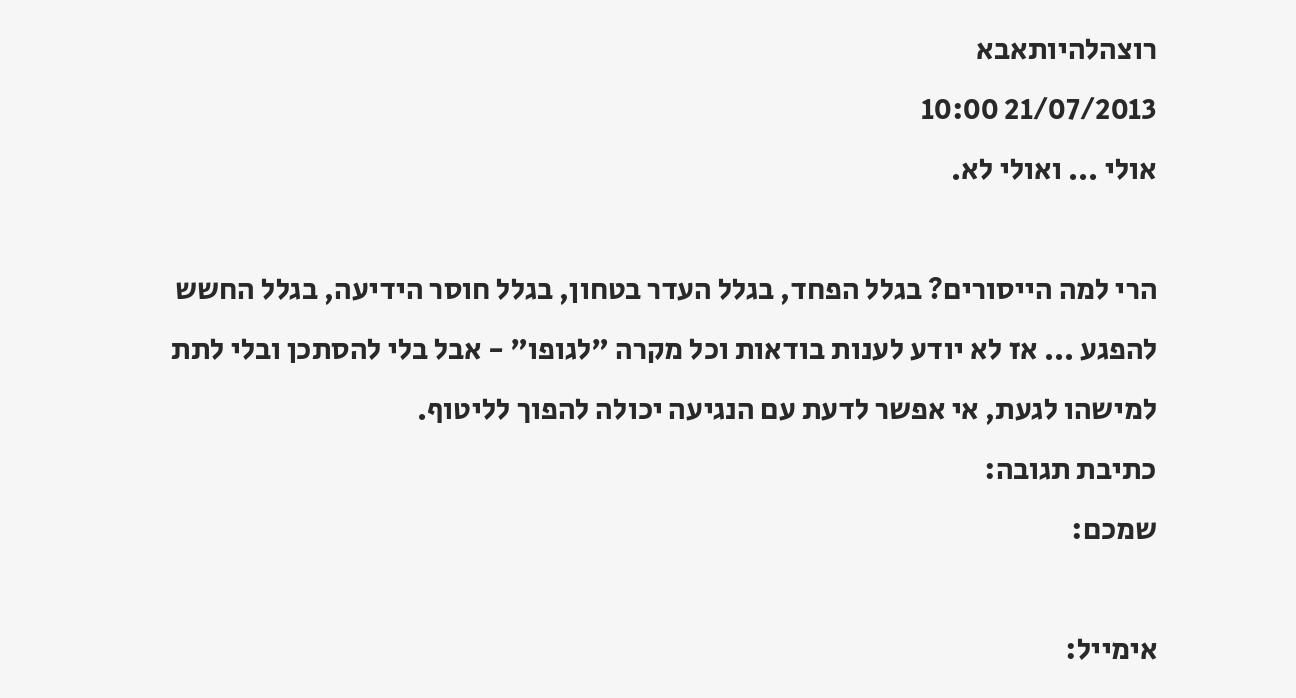רוצהלהיותאבא
21/07/2013 10:00
אולי ... ואולי לא.

הרי למה הייסורים? בגלל הפחד, בגלל העדר בטחון, בגלל חוסר הידיעה, בגלל החשש להפגע ... אז לא יודע לענות בודאות וכל מקרה "לגופו" - אבל בלי להסתכן ובלי לתת למישהו לגעת, אי אפשר לדעת עם הנגיעה יכולה להפוך לליטוף.
כתיבת תגובה:
שמכם:

אימייל: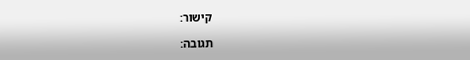קישור:

תגובה: